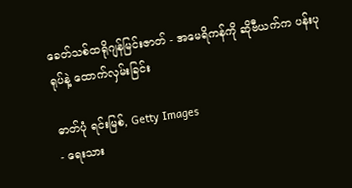ခေတ်သစ်ထရိုဂျန်မြင်းဇာတ် - အမေရိကန်ကို ဆိုဗီယက်က ပန်းပုရုပ်နဲ့ ထောက်လှမ်းခြင်း

ဓာတ်ပုံ ရင်းမြစ်, Getty Images
- ရေးသား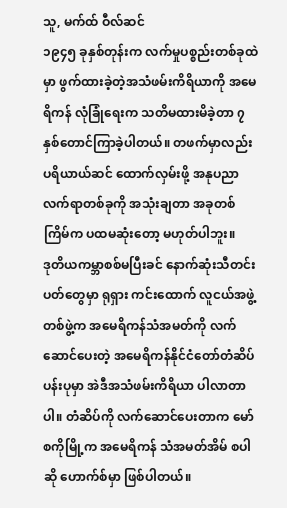သူ, မက်ထ် ဝီလ်ဆင်
၁၉၄၅ ခုနှစ်တုန်းက လက်မှုပစ္စည်းတစ်ခုထဲမှာ ဖွက်ထားခဲ့တဲ့အသံဖမ်းကိရိယာကို အမေရိကန် လုံခြုံရေးက သတိမထားမိခဲ့တာ ၇ နှစ်တောင်ကြာခဲ့ပါတယ်။ တဖက်မှာလည်း ပရိယာယ်ဆင် ထောက်လှမ်းဖို့ အနုပညာလက်ရာတစ်ခုကို အသုံးချတာ အခုတစ်ကြိမ်က ပထမဆုံးတော့ မဟုတ်ပါဘူး။
ဒုတိယကမ္ဘာစစ်မပြီးခင် နောက်ဆုံးသီတင်းပတ်တွေမှာ ရုရှား ကင်းထောက် လူငယ်အဖွဲ့တစ်ဖွဲ့က အမေရိကန်သံအမတ်ကို လက်ဆောင်ပေးတဲ့ အမေရိကန်နိုင်ငံတော်တံဆိပ်ပန်းပုမှာ အဲဒီအသံဖမ်းကိရိယာ ပါလာတာပါ။ တံဆိပ်ကို လက်ဆောင်ပေးတာက မော်စကိုမြို့က အမေရိကန် သံအမတ်အိမ် စပါဆို ဟောက်စ်မှာ ဖြစ်ပါတယ်။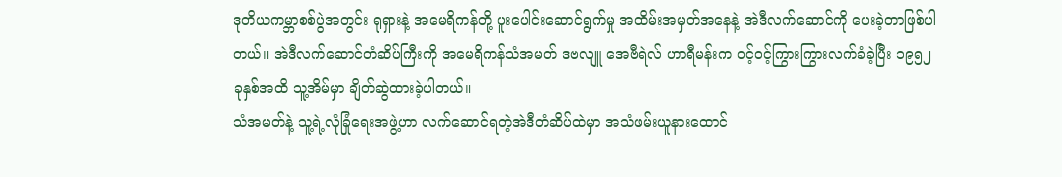ဒုတိယကမ္ဘာစစ်ပွဲအတွင်း ရုရှားနဲ့ အမေရိကန်တို့ ပူးပေါင်းဆောင်ရွက်မှု အထိမ်းအမှတ်အနေနဲ့ အဲဒီလက်ဆောင်ကို ပေးခဲ့တာဖြစ်ပါတယ်။ အဲဒီလက်ဆောင်တံဆိပ်ကြီးကို အမေရိကန်သံအမတ် ဒဗလျူ အေဗီရဲလ် ဟာရီမန်းက ဝင့်ဝင့်ကြွားကြွားလက်ခံခဲ့ပြီး ၁၉၅၂ ခုနှစ်အထိ သူ့အိမ်မှာ ချိတ်ဆွဲထားခဲ့ပါတယ်။
သံအမတ်နဲ့ သူ့ရဲ့လုံခြုံရေးအဖွဲ့ဟာ လက်ဆောင်ရတဲ့အဲဒီတံဆိပ်ထဲမှာ အသံဖမ်းယူနားထောင်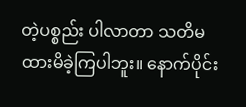တဲ့ပစ္စည်း ပါလာတာ သတိမထားမိခဲ့ကြပါဘူး။ နောက်ပိုင်း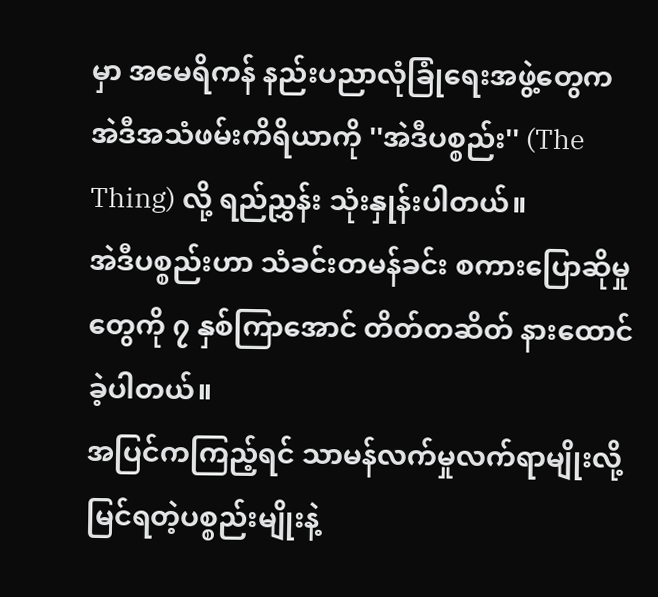မှာ အမေရိကန် နည်းပညာလုံခြုံရေးအဖွဲ့တွေက အဲဒီအသံဖမ်းကိရိယာကို ''အဲဒီပစ္စည်း'' (The Thing) လို့ ရည်ညွှန်း သုံးနှုန်းပါတယ်။
အဲဒီပစ္စည်းဟာ သံခင်းတမန်ခင်း စကားပြောဆိုမှုတွေကို ၇ နှစ်ကြာအောင် တိတ်တဆိတ် နားထောင်ခဲ့ပါတယ်။
အပြင်ကကြည့်ရင် သာမန်လက်မှုလက်ရာမျိုးလို့ မြင်ရတဲ့ပစ္စည်းမျိုးနဲ့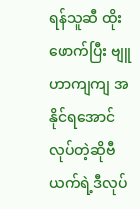ရန်သူဆီ ထိုးဖောက်ပြီး ဗျူဟာကျကျ အနိုင်ရအောင်လုပ်တဲ့ဆိုဗီယက်ရဲ့ဒီလုပ်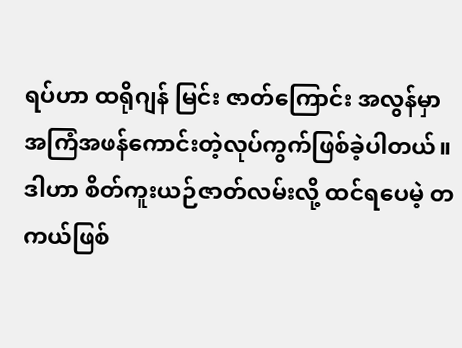ရပ်ဟာ ထရိုဂျန် မြင်း ဇာတ်ကြောင်း အလွန်မှာ အကြံအဖန်ကောင်းတဲ့လုပ်ကွက်ဖြစ်ခဲ့ပါတယ်။ ဒါဟာ စိတ်ကူးယဉ်ဇာတ်လမ်းလို့ ထင်ရပေမဲ့ တကယ်ဖြစ်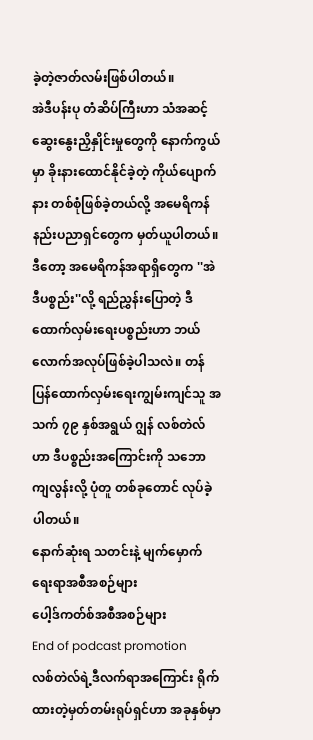ခဲ့တဲ့ဇာတ်လမ်းဖြစ်ပါတယ်။
အဲဒီပန်းပု တံဆိပ်ကြီးဟာ သံအဆင့်ဆွေးနွေးညှိနှိုင်းမှုတွေကို နောက်ကွယ်မှာ ခိုးနားထောင်နိုင်ခဲ့တဲ့ ကိုယ်ပျောက်နား တစ်စုံဖြစ်ခဲ့တယ်လို့ အမေရိကန်နည်းပညာရှင်တွေက မှတ်ယူပါတယ်။
ဒီတော့ အမေရိကန်အရာရှိတွေက ''အဲဒီပစ္စည်း''လို့ ရည်ညွှန်းပြောတဲ့ ဒီထောက်လှမ်းရေးပစ္စည်းဟာ ဘယ်လောက်အလုပ်ဖြစ်ခဲ့ပါသလဲ။ တန်ပြန်ထောက်လှမ်းရေးကျွမ်းကျင်သူ အသက် ၇၉ နှစ်အရွယ် ဂျွန် လစ်တဲလ်ဟာ ဒီပစ္စည်းအကြောင်းကို သဘောကျလွန်းလို့ ပုံတူ တစ်ခုတောင် လုပ်ခဲ့ပါတယ်။
နောက်ဆုံးရ သတင်းနဲ့ မျက်မှောက်ရေးရာအစီအစဉ်များ
ပေါ့ဒ်ကတ်စ်အစီအစဉ်များ
End of podcast promotion
လစ်တဲလ်ရဲ့ဒီလက်ရာအကြောင်း ရိုက်ထားတဲ့မှတ်တမ်းရုပ်ရှင်ဟာ အခုနှစ်မှာ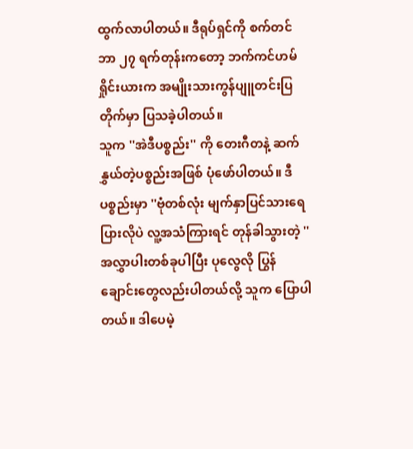ထွက်လာပါတယ်။ ဒီရုပ်ရှင်ကို စက်တင်ဘာ ၂၇ ရက်တုန်းကတော့ ဘက်ကင်ဟမ်ရှိုင်းယားက အမျိုးသားကွန်ပျူတင်းပြတိုက်မှာ ပြသခဲ့ပါတယ်။
သူက ''အဲဒီပစ္စည်း'' ကို တေးဂီတနဲ့ ဆက်နွှယ်တဲ့ပစ္စည်းအဖြစ် ပုံဖော်ပါတယ်။ ဒီပစ္စည်းမှာ ''ဗုံတစ်လုံး မျက်နှာပြင်သားရေပြားလိုပဲ လူ့အသံကြားရင် တုန်ခါသွားတဲ့ ''အလွှာပါးတစ်ခုပါပြီး ပုလွေလို ပြွန်ချောင်းတွေလည်းပါတယ်လို့ သူက ပြောပါတယ်။ ဒါပေမဲ့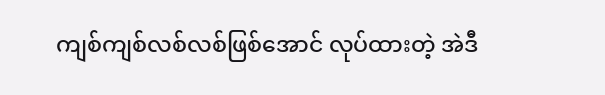ကျစ်ကျစ်လစ်လစ်ဖြစ်အောင် လုပ်ထားတဲ့ အဲဒီ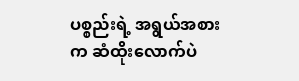ပစ္စည်းရဲ့ အရွယ်အစားက ဆံထိုးလောက်ပဲ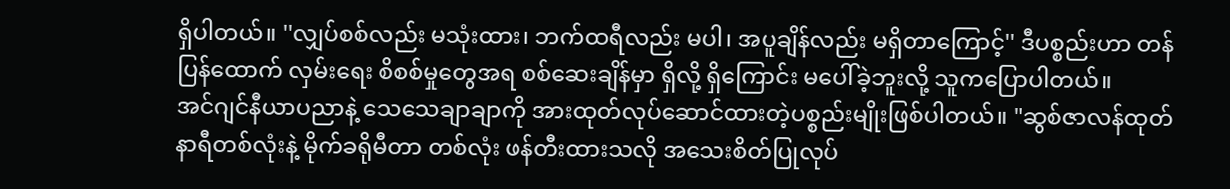ရှိပါတယ်။ ''လျှပ်စစ်လည်း မသုံးထား၊ ဘက်ထရီလည်း မပါ၊ အပူချိန်လည်း မရှိတာကြောင့်'' ဒီပစ္စည်းဟာ တန်ပြန်ထောက် လှမ်းရေး စိစစ်မှုတွေအရ စစ်ဆေးချိန်မှာ ရှိလို့ ရှိကြောင်း မပေါ်ခဲ့ဘူးလို့ သူကပြောပါတယ်။
အင်ဂျင်နီယာပညာနဲ့ သေသေချာချာကို အားထုတ်လုပ်ဆောင်ထားတဲ့ပစ္စည်းမျိုးဖြစ်ပါတယ်။ "ဆွစ်ဇာလန်ထုတ် နာရီတစ်လုံးနဲ့ မိုက်ခရိုမီတာ တစ်လုံး ဖန်တီးထားသလို အသေးစိတ်ပြုလုပ်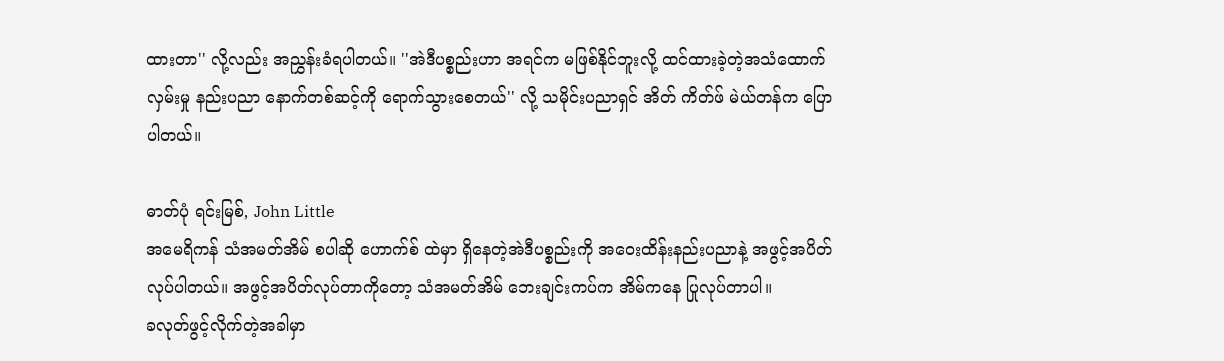ထားတာ'' လို့လည်း အညွှန်းခံရပါတယ်။ ''အဲဒီပစ္စည်းဟာ အရင်က မဖြစ်နိုင်ဘူးလို့ ထင်ထားခဲ့တဲ့အသံထောက်လှမ်းမှု နည်းပညာ နောက်တစ်ဆင့်ကို ရောက်သွားစေတယ်'' လို့ သမိုင်းပညာရှင် အိတ် ကိတ်ဖ် မဲယ်တန်က ပြောပါတယ်။

ဓာတ်ပုံ ရင်းမြစ်, John Little
အမေရိကန် သံအမတ်အိမ် စပါဆို ဟောက်စ် ထဲမှာ ရှိနေတဲ့အဲဒီပစ္စည်းကို အဝေးထိန်းနည်းပညာနဲ့ အဖွင့်အပိတ် လုပ်ပါတယ်။ အဖွင့်အပိတ်လုပ်တာကိုတော့ သံအမတ်အိမ် ဘေးချင်းကပ်က အိမ်ကနေ ပြုလုပ်တာပါ။
ခလုတ်ဖွင့်လိုက်တဲ့အခါမှာ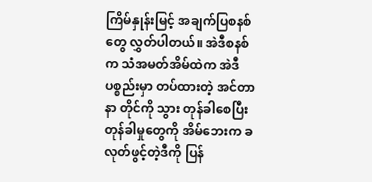ကြိမ်နှုန်းမြင့် အချက်ပြစနစ်တွေ လွှတ်ပါတယ်။ အဲဒီစနစ်က သံအမတ်အိမ်ထဲက အဲဒီပစ္စည်းမှာ တပ်ထားတဲ့ အင်တာနာ တိုင်ကို သွား တုန်ခါစေပြီး တုန်ခါမှုတွေကို အိမ်ဘေးက ခလုတ်ဖွင့်တဲ့ဒီကို ပြန်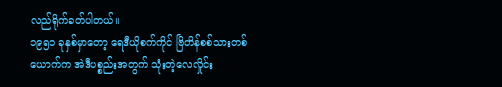လည်ရိုက်ခတ်ပါတယ်။
၁၉၅၁ ခုနှစ်မှာတော့ ရေဒီယိုစက်ကိုင် ဗြိတိန်စစ်သားတစ်ယောက်က အဲဒီပစ္စည်းအတွက် သုံးတဲ့လေလှိုင်း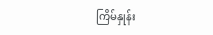ကြိမ်နှုန်း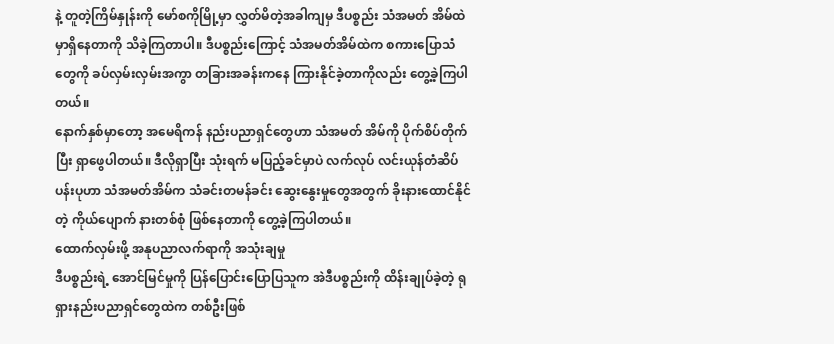နဲ့ တူတဲ့ကြိမ်နှုန်းကို မော်စကိုမြို့မှာ လွှတ်မိတဲ့အခါကျမှ ဒီပစ္စည်း သံအမတ် အိမ်ထဲမှာရှိနေတာကို သိခဲ့ကြတာပါ။ ဒီပစ္စည်းကြောင့် သံအမတ်အိမ်ထဲက စကားပြောသံတွေကို ခပ်လှမ်းလှမ်းအကွာ တခြားအခန်းကနေ ကြားနိုင်ခဲ့တာကိုလည်း တွေ့ခဲ့ကြပါတယ်။
နောက်နှစ်မှာတော့ အမေရိကန် နည်းပညာရှင်တွေဟာ သံအမတ် အိမ်ကို ပိုက်စိပ်တိုက်ပြီး ရှာဖွေပါတယ်။ ဒီလိုရှာပြီး သုံးရက် မပြည့်ခင်မှာပဲ လက်လုပ် လင်းယုန်တံဆိပ် ပန်းပုဟာ သံအမတ်အိမ်က သံခင်းတမန်ခင်း ဆွေးနွေးမှုတွေအတွက် ခိုးနားထောင်နိုင်တဲ့ ကိုယ်ပျောက် နားတစ်စုံ ဖြစ်နေတာကို တွေ့ခဲ့ကြပါတယ်။
ထောက်လှမ်းဖို့ အနုပညာလက်ရာကို အသုံးချမှု
ဒီပစ္စည်းရဲ့ အောင်မြင်မှုကို ပြန်ပြောင်းပြောပြသူက အဲဒီပစ္စည်းကို ထိန်းချုပ်ခဲ့တဲ့ ရုရှားနည်းပညာရှင်တွေထဲက တစ်ဦးဖြစ်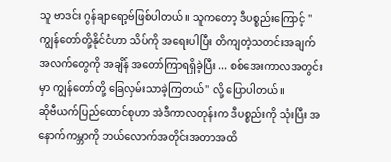သူ ဗာဒင်း ဂွန်ချာရော့ဗ်ဖြစ်ပါတယ်။ သူကတော့ ဒီပစ္စည်းကြောင့် ''ကျွန်တော်တို့နိုင်ငံဟာ သိပ်ကို အရေးပါပြီး တိကျတဲ့သတင်းအချက်အလက်တွေကို အချိန် အတော်ကြာရရှိခဲ့ပြီး ... စစ်အေးကာလအတွင်းမှာ ကျွန်တော်တို့ ခြေလှမ်းသာခဲ့ကြတယ်'' လို့ ပြောပါတယ်။
ဆိုဗီယက်ပြည်ထောင်စုဟာ အဲဒီကာလတုန်းက ဒီပစ္စည်းကို သုံးပြီး အနောက်ကမ္ဘာကို ဘယ်လောက်အတိုင်းအတာအထိ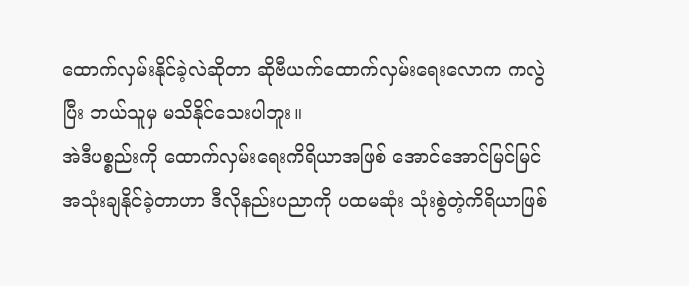ထောက်လှမ်းနိုင်ခဲ့လဲဆိုတာ ဆိုဗီယက်ထောက်လှမ်းရေးလောက ကလွဲပြီး ဘယ်သူမှ မသိနိုင်သေးပါဘူး။
အဲဒီပစ္စည်းကို ထောက်လှမ်းရေးကိရိယာအဖြစ် အောင်အောင်မြင်မြင်အသုံးချနိုင်ခဲ့တာဟာ ဒီလိုနည်းပညာကို ပထမဆုံး သုံးစွဲတဲ့ကိရိယာဖြစ်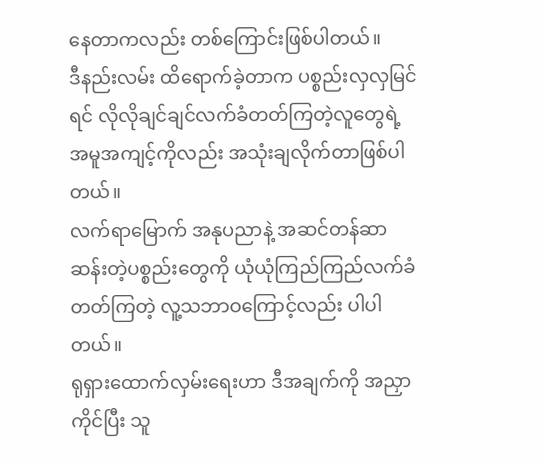နေတာကလည်း တစ်ကြောင်းဖြစ်ပါတယ်။
ဒီနည်းလမ်း ထိရောက်ခဲ့တာက ပစ္စည်းလှလှမြင်ရင် လိုလိုချင်ချင်လက်ခံတတ်ကြတဲ့လူတွေရဲ့ အမူအကျင့်ကိုလည်း အသုံးချလိုက်တာဖြစ်ပါတယ်။
လက်ရာမြောက် အနုပညာနဲ့ အဆင်တန်ဆာဆန်းတဲ့ပစ္စည်းတွေကို ယုံယုံကြည်ကြည်လက်ခံတတ်ကြတဲ့ လူ့သဘာဝကြောင့်လည်း ပါပါတယ်။
ရုရှားထောက်လှမ်းရေးဟာ ဒီအချက်ကို အညှာကိုင်ပြီး သူ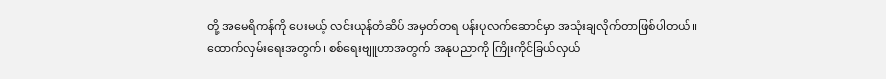တို့ အမေရိကန်ကို ပေးမယ့် လင်းယုန်တံဆိပ် အမှတ်တရ ပန်းပုလက်ဆောင်မှာ အသုံးချလိုက်တာဖြစ်ပါတယ်။
ထောက်လှမ်းရေးအတွက်၊ စစ်ရေးဗျူဟာအတွက် အနုပညာကို ကြိုးကိုင်ခြယ်လှယ်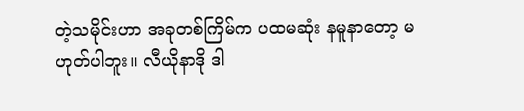တဲ့သမိုင်းဟာ အခုတစ်ကြိမ်က ပထမဆုံး နမူနာတော့ မဟုတ်ပါဘူး။ လီယိုနာဒို ဒါ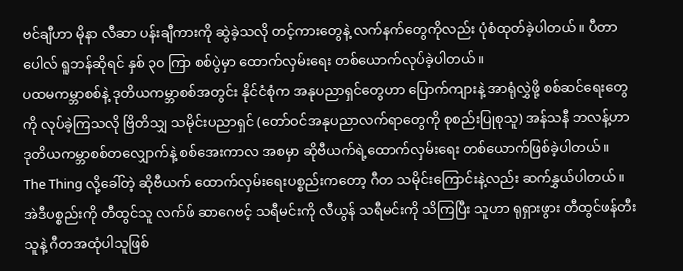ဗင်ချီဟာ မိုနာ လီဆာ ပန်းချီကားကို ဆွဲခဲ့သလို တင့်ကားတွေနဲ့ လက်နက်တွေကိုလည်း ပုံစံထုတ်ခဲ့ပါတယ်။ ပီတာ ပေါလ် ရူဘန်ဆိုရင် နှစ် ၃၀ ကြာ စစ်ပွဲမှာ ထောက်လှမ်းရေး တစ်ယောက်လုပ်ခဲ့ပါတယ်။
ပထမကမ္ဘာစစ်နဲ့ ဒုတိယကမ္ဘာစစ်အတွင်း နိုင်ငံစုံက အနုပညာရှင်တွေဟာ ပြောက်ကျားနဲ့ အာရုံလွှဲဖို့ စစ်ဆင်ရေးတွေကို လုပ်ခဲ့ကြသလို ဗြိတိသျှ သမိုင်းပညာရှင် (တော်ဝင်အနုပညာလက်ရာတွေကို စုစည်းပြုစုသူ) အန်သနီ ဘလန့်ဟာ ဒုတိယကမ္ဘာစစ်တလျှောက်နဲ့ စစ်အေးကာလ အစမှာ ဆိုဗီယက်ရဲ့ထောက်လှမ်းရေး တစ်ယောက်ဖြစ်ခဲ့ပါတယ်။
The Thing လို့ခေါ်တဲ့ ဆိုဗီယက် ထောက်လှမ်းရေးပစ္စည်းကတော့ ဂီတ သမိုင်းကြောင်းနဲ့လည်း ဆက်နွှယ်ပါတယ်။
အဲဒီပစ္စည်းကို တီထွင်သူ လက်ဖ် ဆာဂေဗင့် သရီမင်းကို လီယွန် သရီမင်းကို သိကြပြီး သူဟာ ရုရှားဖွား တီထွင်ဖန်တီးသူနဲ့ ဂီတအထုံပါသူဖြစ်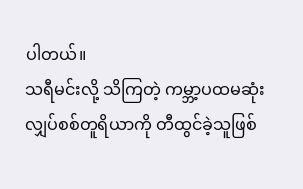ပါတယ်။
သရီမင်းလို့ သိကြတဲ့ ကမ္ဘာ့ပထမဆုံး လျှပ်စစ်တူရိယာကို တီထွင်ခဲ့သူဖြစ်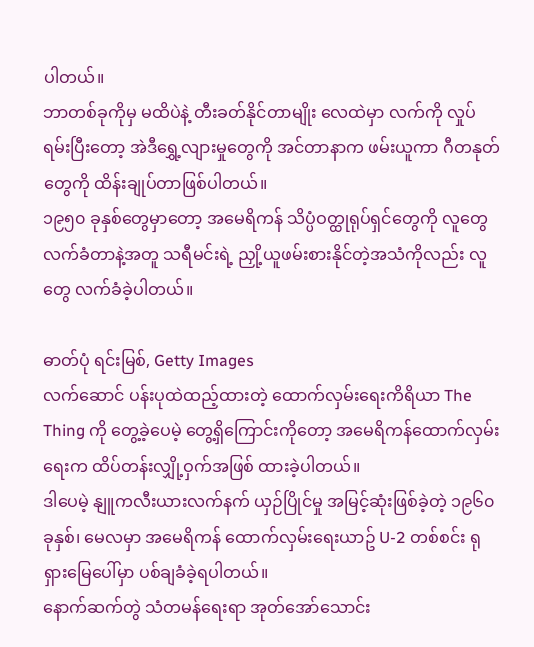ပါတယ်။
ဘာတစ်ခုကိုမှ မထိပဲနဲ့ တီးခတ်နိုင်တာမျိုး လေထဲမှာ လက်ကို လှုပ်ရမ်းပြီးတော့ အဲဒီရွှေ့လျားမှုတွေကို အင်တာနာက ဖမ်းယူကာ ဂီတနုတ်တွေကို ထိန်းချုပ်တာဖြစ်ပါတယ်။
၁၉၅၀ ခုနှစ်တွေမှာတော့ အမေရိကန် သိပ္ပံဝတ္ထုရုပ်ရှင်တွေကို လူတွေ လက်ခံတာနဲ့အတူ သရီမင်းရဲ့ ညှို့ယူဖမ်းစားနိုင်တဲ့အသံကိုလည်း လူတွေ လက်ခံခဲ့ပါတယ်။

ဓာတ်ပုံ ရင်းမြစ်, Getty Images
လက်ဆောင် ပန်းပုထဲထည့်ထားတဲ့ ထောက်လှမ်းရေးကိရိယာ The Thing ကို တွေ့ခဲ့ပေမဲ့ တွေ့ရှိကြောင်းကိုတော့ အမေရိကန်ထောက်လှမ်းရေးက ထိပ်တန်းလျှို့ဝှက်အဖြစ် ထားခဲ့ပါတယ်။
ဒါပေမဲ့ နျူကလီးယားလက်နက် ယှဉ်ပြိုင်မှု အမြင့်ဆုံးဖြစ်ခဲ့တဲ့ ၁၉၆၀ ခုနှစ်၊ မေလမှာ အမေရိကန် ထောက်လှမ်းရေးယာဥ် U-2 တစ်စင်း ရုရှားမြေပေါ်မှာ ပစ်ချခံခဲ့ရပါတယ်။
နောက်ဆက်တွဲ သံတမန်ရေးရာ အုတ်အော်သောင်း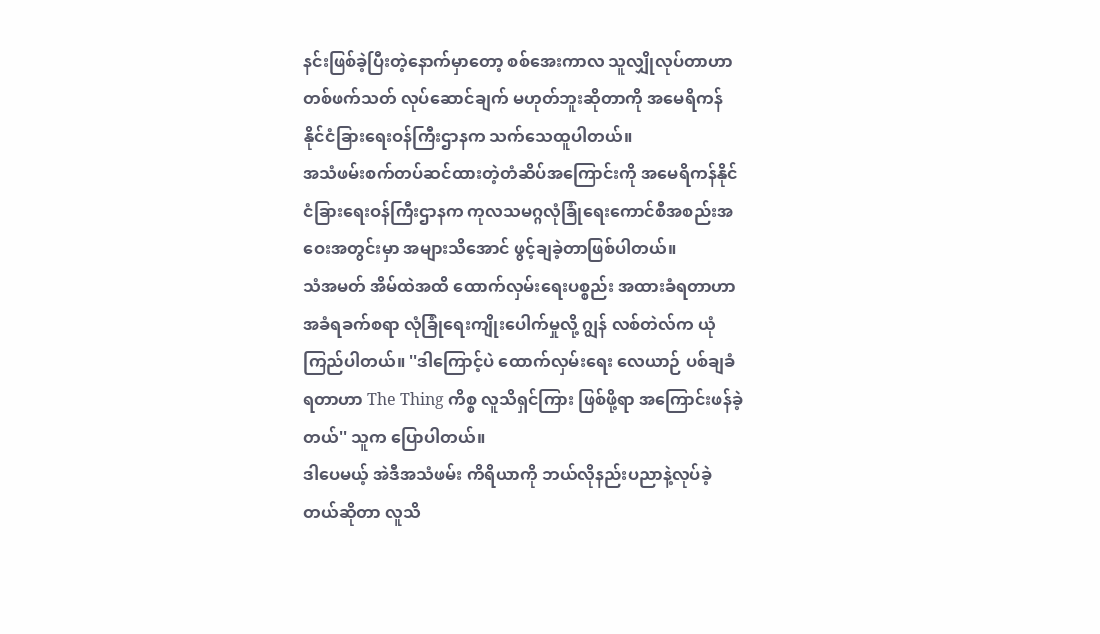နင်းဖြစ်ခဲ့ပြီးတဲ့နောက်မှာတော့ စစ်အေးကာလ သူလျှိုလုပ်တာဟာ တစ်ဖက်သတ် လုပ်ဆောင်ချက် မဟုတ်ဘူးဆိုတာကို အမေရိကန် နိုင်ငံခြားရေးဝန်ကြီးဌာနက သက်သေထူပါတယ်။
အသံဖမ်းစက်တပ်ဆင်ထားတဲ့တံဆိပ်အကြောင်းကို အမေရိကန်နိုင်ငံခြားရေးဝန်ကြီးဌာနက ကုလသမဂ္ဂလုံခြုံရေးကောင်စီအစည်းအဝေးအတွင်းမှာ အများသိအောင် ဖွင့်ချခဲ့တာဖြစ်ပါတယ်။
သံအမတ် အိမ်ထဲအထိ ထောက်လှမ်းရေးပစ္စည်း အထားခံရတာဟာ အခံရခက်စရာ လုံခြုံရေးကျိုးပေါက်မှုလို့ ဂျွန် လစ်တဲလ်က ယုံကြည်ပါတယ်။ ''ဒါကြောင့်ပဲ ထောက်လှမ်းရေး လေယာဉ် ပစ်ချခံရတာဟာ The Thing ကိစ္စ လူသိရှင်ကြား ဖြစ်ဖို့ရာ အကြောင်းဖန်ခဲ့တယ်'' သူက ပြောပါတယ်။
ဒါပေမယ့် အဲဒီအသံဖမ်း ကိရိယာကို ဘယ်လိုနည်းပညာနဲ့လုပ်ခဲ့တယ်ဆိုတာ လူသိ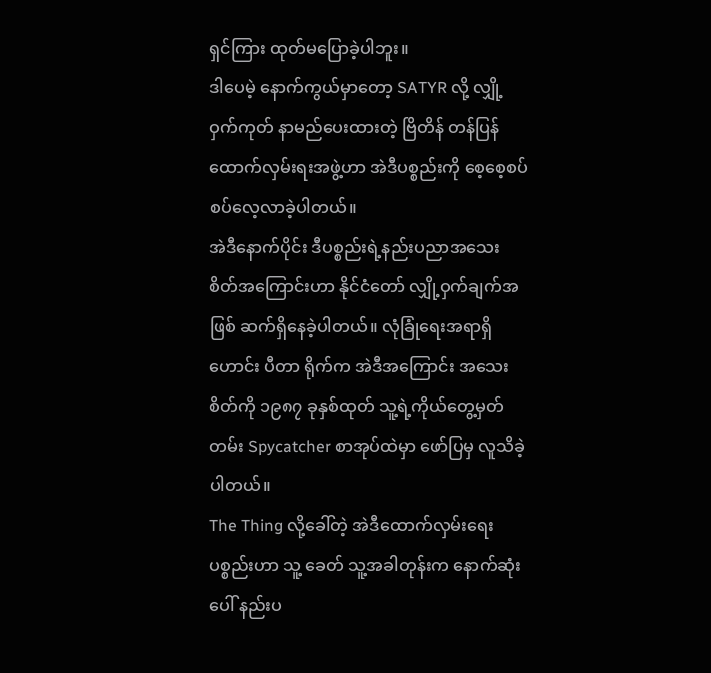ရှင်ကြား ထုတ်မပြောခဲ့ပါဘူး။
ဒါပေမဲ့ နောက်ကွယ်မှာတော့ SATYR လို့ လျှို့ဝှက်ကုတ် နာမည်ပေးထားတဲ့ ဗြိတိန် တန်ပြန် ထောက်လှမ်းရးအဖွဲ့ဟာ အဲဒီပစ္စည်းကို စေ့စေ့စပ်စပ်လေ့လာခဲ့ပါတယ်။
အဲဒီနောက်ပိုင်း ဒီပစ္စည်းရဲ့နည်းပညာအသေးစိတ်အကြောင်းဟာ နိုင်ငံတော် လျှို့ဝှက်ချက်အဖြစ် ဆက်ရှိနေခဲ့ပါတယ်။ လုံခြုံရေးအရာရှိဟောင်း ပီတာ ရိုက်က အဲဒီအကြောင်း အသေးစိတ်ကို ၁၉၈၇ ခုနှစ်ထုတ် သူ့ရဲ့ကိုယ်တွေ့မှတ်တမ်း Spycatcher စာအုပ်ထဲမှာ ဖော်ပြမှ လူသိခဲ့ပါတယ်။
The Thing လို့ခေါ်တဲ့ အဲဒီထောက်လှမ်းရေးပစ္စည်းဟာ သူ့ ခေတ် သူ့အခါတုန်းက နောက်ဆုံးပေါ် နည်းပ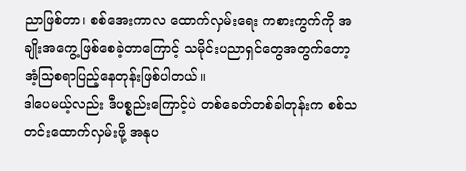ညာဖြစ်တာ၊ စစ်အေးကာလ ထောက်လှမ်းရေး ကစားကွက်ကို အချိုးအကွေ့ဖြစ်စေခဲ့တာကြောင့် သမိုင်းပညာရှင်တွေအတွက်တော့ အံ့သြစရာပြည့်နေတုန်းဖြစ်ပါတယ်။
ဒါပေမယ့်လည်း ဒီပစ္စည်းကြောင့်ပဲ တစ်ခေတ်တစ်ခါတုန်းက စစ်သတင်းထောက်လှမ်းဖို့ အနုပ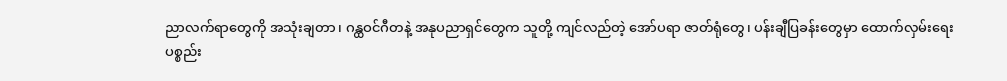ညာလက်ရာတွေကို အသုံးချတာ၊ ဂန္ထဝင်ဂီတနဲ့ အနုပညာရှင်တွေက သူတို့ ကျင်လည်တဲ့ အော်ပရာ ဇာတ်ရုံတွေ၊ ပန်းချီပြခန်းတွေမှာ ထောက်လှမ်းရေးပစ္စည်း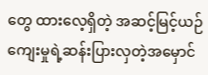တွေ ထားလေ့ရှိတဲ့ အဆင့်မြင့်ယဉ်ကျေးမှုရဲ့ဆန်းပြားလှတဲ့အမှောင်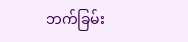ဘက်ခြမ်း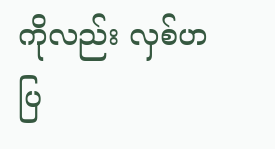ကိုလည်း လှစ်ဟ ပြ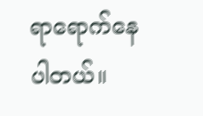ရာရောက်နေပါတယ်။